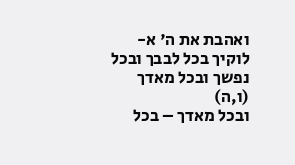ואהבת את ה' א-לוקיך בכל לבבך ובכל נפשך ובכל מאדך (ו,ה)
ובכל מאדך – בכל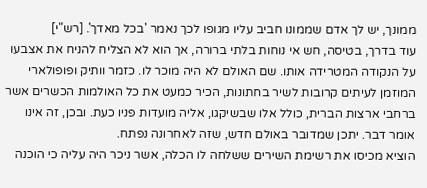ממונך, יש לך אדם שממונו חביב עליו מגופו לכך נאמר 'בכל מאדך'. [רש"י]
עוד בדרך, בטיסה, חש אי נוחות בלתי ברורה, אך הוא לא הצליח להניח את אצבעו על הנקודה המטרידה אותו. שם האולם לא היה מוכר לו. כזמר וותיק ופופולארי המוזמן לעיתים קרובות לשיר בחתונות, הכיר כמעט את כל האולמות הכשרים אשר ברחבי ארצות הברית, כולל אלו שבשיקגו, אליה מועדות פניו כעת. ובכן, זה אינו אומר דבר. יתכן שמדובר באולם חדש, שזה לאחרונה נפתח.
הוציא מכיסו את רשימת השירים ששלחה לו הכלה, אשר ניכר היה עליה כי הוכנה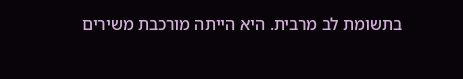בתשומת לב מרבית. היא הייתה מורכבת משירים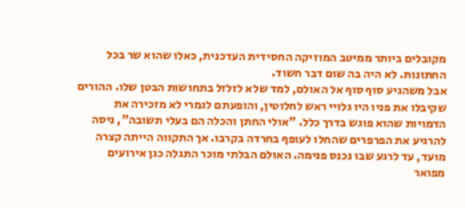מקובלים ביותר ממיטב המוזיקה החסידית העדכנית, כאלו שהוא שר בכל החתונות. לא היה בה שום דבר חשוד.
אבל משהגיע סוף סוף אל האולם, למד שלא לזלזל בתחושות הבטן שלו. ההורים שקיבלו את פניו היו גלויי ראש לחלוטין, והופעתם לגמרי לא מזכירה את הדמויות שהוא פוגש בדרך כלל. "אולי החתן והכלה הם בעלי תשובה", ניסה להרגיע את הפרפרים שהחלו לעופף בחרדה בקרבו. אך התקווה הייתה קצרה מועד, עד לרגע שבו נכנס פנימה. האולם הבלתי מוכר התגלה כגן אירועים מפואר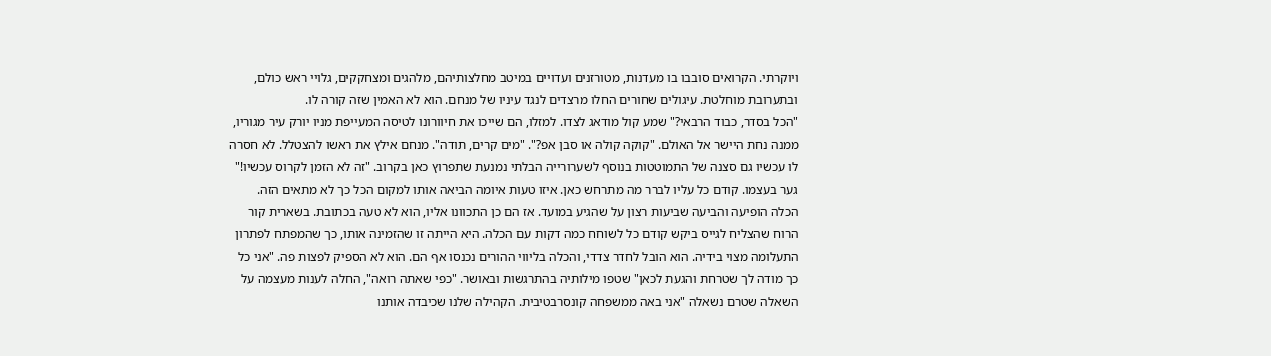ויוקרתי. הקרואים סובבו בו מעדנות, מטורזנים ועדויים במיטב מחלצותיהם, מלהגים ומצחקקים, גלויי ראש כולם, ובתערובת מוחלטת. עיגולים שחורים החלו מרצדים לנגד עיניו של מנחם. הוא לא האמין שזה קורה לו.
"הכל בסדר, כבוד הרבאי?" שמע קול מודאג לצדו. למזלו, הם שייכו את חיוורונו לטיסה המעייפת מניו יורק עיר מגוריו, ממנה נחת היישר אל האולם. "קוקה קולה או סבן אפ?". "מים קרים, תודה". מנחם אילץ את ראשו להצטלל. לא חסרה לו עכשיו גם סצנה של התמוטטות בנוסף לשערורייה הבלתי נמנעת שתפרוץ כאן בקרוב. "זה לא הזמן לקרוס עכשיו!" גער בעצמו. קודם כל עליו לברר מה מתרחש כאן. איזו טעות איומה הביאה אותו למקום הכל כך לא מתאים הזה.
הכלה הופיעה והביעה שביעות רצון על שהגיע במועד. אז הם כן התכוונו אליו, הוא לא טעה בכתובת. בשארית קור הרוח שהצליח לגייס ביקש קודם כל לשוחח כמה דקות עם הכלה. היא הייתה זו שהזמינה אותו, כך שהמפתח לפתרון התעלומה מצוי בידיה. הוא הובל לחדר צדדי, והכלה בליווי ההורים נכנסו אף הם. הוא לא הספיק לפצות פה. "אני כל כך מודה לך שטרחת והגעת לכאן" שטפו מילותיה בהתרגשות ובאושר. "כפי שאתה רואה", החלה לענות מעצמה על השאלה שטרם נשאלה "אני באה ממשפחה קונסרבטיבית. הקהילה שלנו שכיבדה אותנו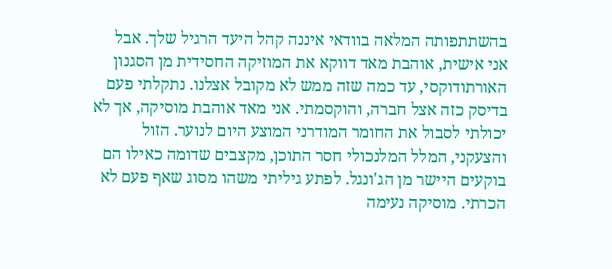בהשתתפותה המלאה בוודאי איננה קהל היעד הרגיל שלך. אבל אני אישית, אוהבת מאד דווקא את המוזיקה החסידית מן הסגנון האורתודוקסי, עד כמה שזה ממש לא מקובל אצלנו. נתקלתי פעם בדיסק כזה אצל חברה, והוקסמתי. אני מאד אוהבת מוסיקה, אך לא יכולתי לסבול את החומר המודרני המוצע היום לנוער. הזול והצעקני, המלל המלנכולי חסר התוכן, מקצבים שדומה כאילו הם בוקעים היישר מן הג'ונגל. לפתע גיליתי משהו מסוג שאף פעם לא הכרתי. מוסיקה נעימה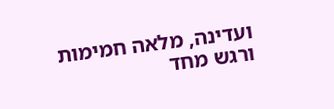ועדינה, מלאה חמימות ורגש מחד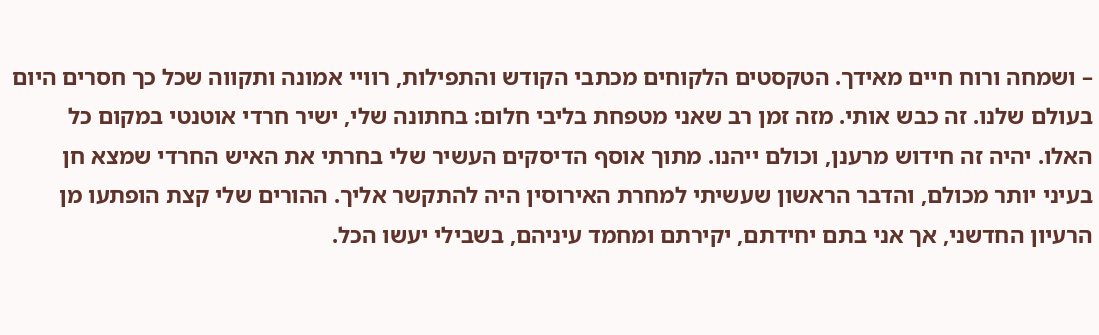– ושמחה ורוח חיים מאידך. הטקסטים הלקוחים מכתבי הקודש והתפילות, רוויי אמונה ותקווה שכל כך חסרים היום בעולם שלנו. זה כבש אותי. מזה זמן רב שאני מטפחת בליבי חלום: בחתונה שלי, ישיר חרדי אוטנטי במקום כל האלו. יהיה זה חידוש מרענן, וכולם ייהנו. מתוך אוסף הדיסקים העשיר שלי בחרתי את האיש החרדי שמצא חן בעיני יותר מכולם, והדבר הראשון שעשיתי למחרת האירוסין היה להתקשר אליך. ההורים שלי קצת הופתעו מן הרעיון החדשני, אך אני בתם יחידתם, יקירתם ומחמד עיניהם, בשבילי יעשו הכל.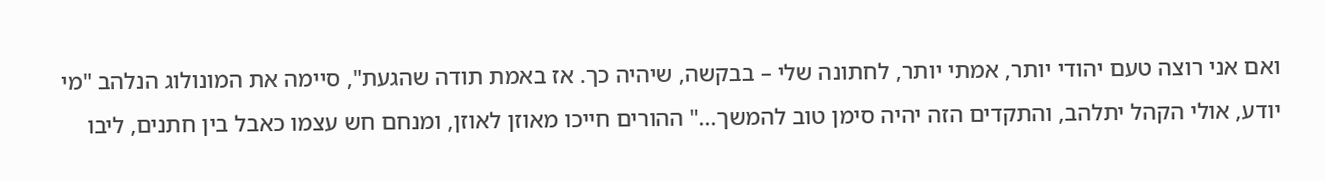ואם אני רוצה טעם יהודי יותר, אמתי יותר, לחתונה שלי – בבקשה, שיהיה כך. אז באמת תודה שהגעת", סיימה את המונולוג הנלהב "מי יודע, אולי הקהל יתלהב, והתקדים הזה יהיה סימן טוב להמשך..." ההורים חייכו מאוזן לאוזן, ומנחם חש עצמו כאבל בין חתנים, ליבו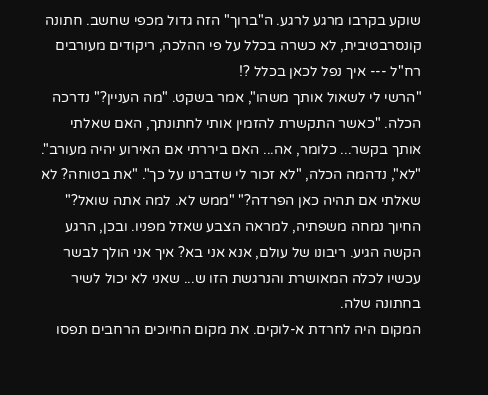שוקע בקרבו מרגע לרגע. ה"ברוך" הזה גדול מכפי שחשב. חתונה קונסרבטיבית, לא כשרה בכלל על פי ההלכה, ריקודים מעורבים רח"ל --- איך נפל לכאן בכלל ?!
"הרשי לי לשאול אותך משהו", אמר בשקט. "מה העניין?" נדרכה הכלה. "כאשר התקשרת להזמין אותי לחתונתך, האם שאלתי אותך בקשר... כלומר, אה... האם ביררתי אם האירוע יהיה מעורב". "לא", נדהמה הכלה, "לא זכור לי שדברנו על כך". "את בטוחה? לא שאלתי אם תהיה כאן הפרדה?" "ממש לא. למה אתה שואל?" החיוך נמחה משפתיה, למראה הצבע שאזל מפניו. ובכן, הרגע הקשה הגיע. ריבונו של עולם, אנא אני בא? איך אני הולך לבשר עכשיו לכלה המאושרת והנרגשת הזו ש... שאני לא יכול לשיר בחתונה שלה.
המקום היה לחרדת א-לוקים. את מקום החיוכים הרחבים תפסו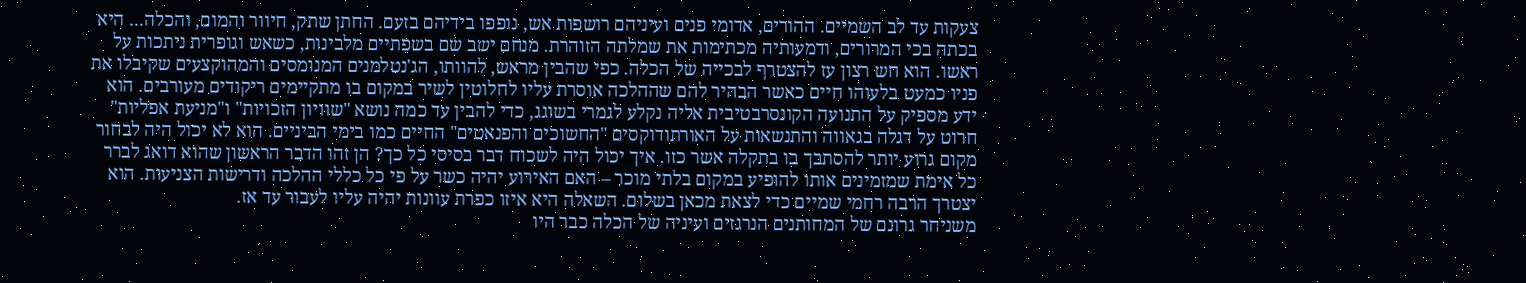צעקות עד לב השמיים. ההורים, אדומי פנים ועיניהם רושפות אש, נופפו בידיהם בזעם. החתן שתק, חיוור והמום, והכלה... היא בכתה בכי המרורים, ודמעותיה מכתימות את שמלתה הזוהרת. מנחם ישב שם בשפתיים מלבינות, כשאש וגופרית ניתכות על ראשו. הוא חש רצון עז להצטרף לבכייה של הכלה. כפי שהבין מראש, להוותו, הג'נטלמנים המנומסים והמהוקצעים שקיבלו את פניו כמעט בלעוהו חיים כאשר הבהיר להם שההלכה אוסרת עליו לחלוטין לשיר במקום בו מתקיימים ריקודים מעורבים. הוא ידע מספיק על התנועה הקונסרבטיבית אליה נקלע לגמרי בשוגג, כדי להבין עד כמה נושא "שוויון הזכויות" ו"מניעת אפליות" חרוט על דגלה בגאווה והתנשאות על האורתודוקסים "החשוכים והפנאטים" החיים כמו בימי הביניים. הוא לא יכול היה לבחור מקום גרוע יותר להסתבך בו בתקלה אשר כזו. איך יכול היה לשכוח דבר בסיסי כל כך? הן זהו הדבר הראשון שהוא דואג לברר כל אימת שמזמינים אותו להופיע במקום בלתי מוכר – האם האירוע יהיה כשר על פי כל כללי ההלכה ודרישות הצניעות. הוא יצטרך הרבה רחמי שמיים כדי לצאת מכאן בשלום. השאלה היא איזו כפרת עוונות יהיה עליו לעבור עד אז.
משניחר גרונם של המחותנים הנרגזים ועיניה של הכלה כבר היו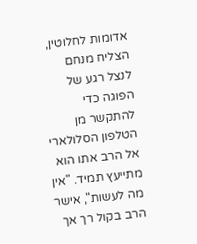אדומות לחלוטין, הצליח מנחם לנצל רגע של הפוגה כדי להתקשר מן הטלפון הסלולארי אל הרב אתו הוא מתייעץ תמיד. "אין מה לעשות", אישר הרב בקול רך אך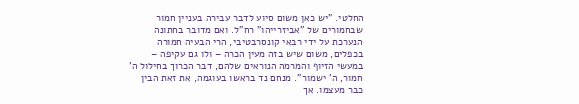החלטי. "יש כאן משום סיוע לדבר עבירה בעניין חמור שבחמורים של "אביזרייהו" רח"ל. ואם מדובר בחתונה הנערכת על ידי רבאי קונסרבטיבי, הרי הבעיה חמורה בכפלים, משום שיש בזה מעין הכרה – ולו גם עקיפה – במעשי הזיוף והמרמה הנוראים שלהם, דבר הכרוך בחילול ה' חמור, ה' ישמור". מנחם נד בראשו בעוגמה, את זאת הבין כבר מעצמו. אך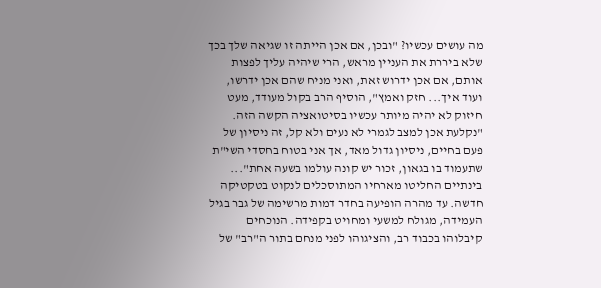מה עושים עכשיו? "ובכן, אם אכן הייתה זו שגיאה שלך בכך שלא ביררת את העניין מראש, הרי שיהיה עליך לפצות אותם, אם אכן ידרוש זאת, ואני מניח שהם אכן ידרשו, ועוד איך... חזק ואמץ", הוסיף הרב בקול מעודד, מעט חיזוק לא יהיה מיותר עכשיו בסיטואציה הקשה הזה. "נקלעת אכן למצב לגמרי לא נעים ולא קל, זה ניסיון של פעם בחיים, ניסיון גדול מאד, אך אני בטוח בחסדי השי"ת שתעמוד בו בגאון, זכור יש קונה עולמו בשעה אחת"...
בינתיים החליטו מארחיו המתוסכלים לנקוט בטקטיקה חדשה. עד מהרה הופיעה בחדר דמות מרשימה של גבר בגיל העמידה, מגולח למשעי ומחויט בקפידה. הנוכחים קיבלוהו בכבוד רב, והציגוהו לפני מנחם בתור ה"רב" של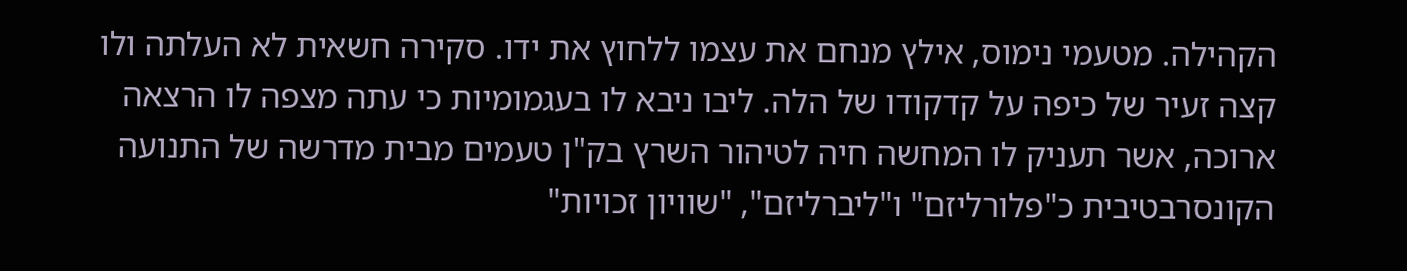הקהילה. מטעמי נימוס, אילץ מנחם את עצמו ללחוץ את ידו. סקירה חשאית לא העלתה ולו קצה זעיר של כיפה על קדקודו של הלה. ליבו ניבא לו בעגמומיות כי עתה מצפה לו הרצאה ארוכה, אשר תעניק לו המחשה חיה לטיהור השרץ בק"ן טעמים מבית מדרשה של התנועה הקונסרבטיבית כ"פלורליזם" ו"ליברליזם", "שוויון זכויות"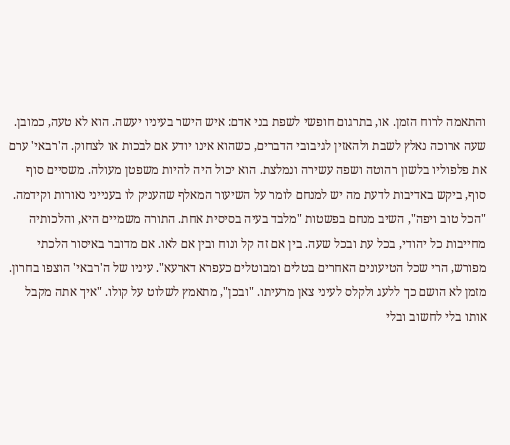והתאמה לרוח הזמן. או, בתרגום חופשי לשפת בני אדם: איש הישר בעיניו יעשה. הוא לא טעה, כמובן. שעה ארוכה נאלץ לשבת ולהאזין לגיבובי הדברים, כשהוא אינו יודע אם לבכות או לצחוק. ה'רבאי' ערם את פלפוליו בלשון רהוטה ושפה עשירה ונמלצת. הוא יכול היה להיות משפטן מעולה. משסיים סוף סוף, ביקש באדיבות לדעת מה יש למנחם לומר על השיעור המאלף שהעניק לו בענייני נאורות וקידמה.
"הכל טוב ויפה", השיב מנחם בפשטות "מלבד בעיה בסיסית אחת. התורה משמיים היא, והלכותיה מחייבות כל יהודי, בכל עת ובכל שעה. בין אם זה קל ונוח ובין אם לאו. אם מדובר באיסור הלכתי מפורש, הרי שכל הטיעונים האחרים בטלים ומבוטלים כעפרא דארעא". עיניו של ה'רבאי' הוצפו בחרון. מזמן לא הושם כך ללעג ולקלס לעיני צאן מרעיתו. "ובכן", מתאמץ לשלוט על קולו. "איך אתה מקבל אותו בלי לחשוב ובלי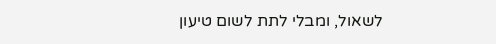לשאול, ומבלי לתת לשום טיעון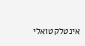אינטלקטואלי